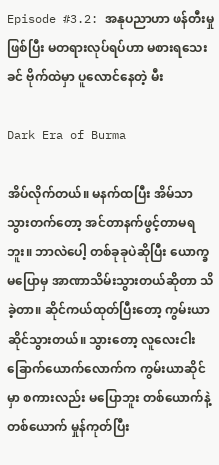Episode #3.2: အနုပညာဟာ ဖန်တီးမှုဖြစ်ပြီး မတရားလုပ်ရပ်ဟာ မစားရသေးခင် ဗိုက်ထဲမှာ ပူလောင်နေတဲ့ မီး

Dark Era of Burma

အိပ်လိုက်တယ်။ မနက်ထပြီး အိမ်သာသွားတက်တော့ အင်တာနက်ဖွင့်တာမရဘူး။ ဘာလဲပေါ့ တစ်ခုခုပဲဆိုပြီး ယောက္ခမပြောမှ အာဏာသိမ်းသွားတယ်ဆိုတာ သိခဲ့တာ။ ဆိုင်ကယ်ထုတ်ပြီးတော့ ကွမ်းယာဆိုင်သွားတယ်။ သွားတော့ လူလေးငါးခြောက်ယောက်လောက်က ကွမ်းယာဆိုင်မှာ စကားလည်း မပြောဘူး တစ်ယောက်နဲ့တစ်ယောက် မှုန်ကုတ်ပြီး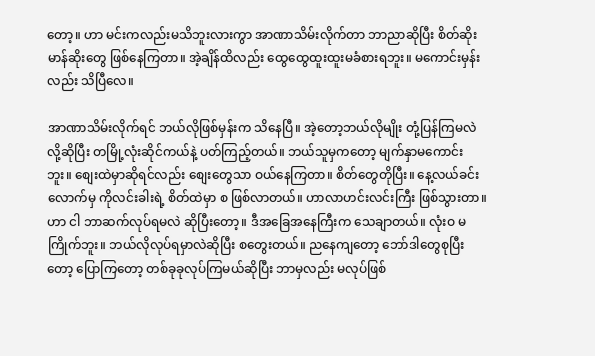တော့။ ဟာ မင်းကလည်းမသိဘူးလားကွာ အာဏာသိမ်းလိုက်တာ ဘာညာဆိုပြီး စိတ်ဆိုးမာန်ဆိုးတွေ ဖြစ်နေကြတာ။ အဲ့ချိန်ထိလည်း ထွေထွေထူးထူးမခံစားရဘူး။ မကောင်းမှန်းလည်း သိပြီလေ။

အာဏာသိမ်းလိုက်ရင် ဘယ်လိုဖြစ်မှန်းက သိနေပြီ။ အဲ့တော့ဘယ်လိုမျိုး တုံ့ပြန်ကြမလဲလို့ဆိုပြီး တမြို့လုံးဆိုင်ကယ်နဲ့ ပတ်ကြည့်တယ်။ ဘယ်သူမှကတော့ မျက်နှာမကောင်းဘူး။ စျေးထဲမှာဆိုရင်လည်း စျေးတွေသာ ဝယ်နေကြတာ။ စိတ်တွေတိုပြီး။ နေ့လယ်ခင်းလောက်မှ ကိုလင်းခါးရဲ့ စိတ်ထဲမှာ စ ဖြစ်လာတယ်။ ဟာလာဟင်းလင်းကြီး ဖြစ်သွားတာ။ ဟာ ငါ ဘာဆက်လုပ်ရမလဲ ဆိုပြီးတော့။ ဒီအခြေအနေကြီးက သေချာတယ်။ လုံးဝ မကြိုက်ဘူး။ ဘယ်လိုလုပ်ရမှာလဲဆိုပြီး စတွေးတယ်။ ညနေကျတော့ ဘော်ဒါတွေစုပြီးတော့ ပြောကြတော့ တစ်ခုခုလုပ်ကြမယ်ဆိုပြီး ဘာမှလည်း မလုပ်ဖြစ်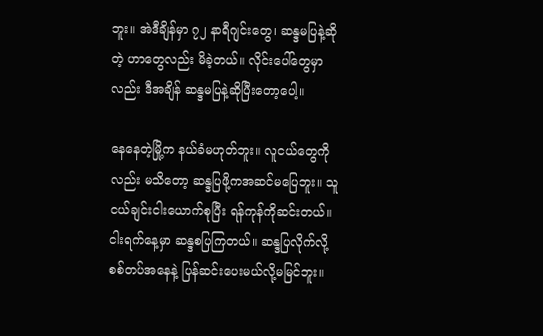ဘူး။ အဲဒီချိန်မှာ ၇၂ နာရီဂျင်းတွေ၊ ဆန္ဒမပြနဲ့ဆိုတဲ့ ဟာတွေလည်း မိခဲ့တယ်။ လိုင်းပေါ်တွေမှာလည်း ဒီအချိန် ဆန္ဒမပြနဲ့ဆိုပြီးတော့ပေါ့။

နေနေတဲ့မြို့က နယ်ခံမဟုတ်ဘူး။ လူငယ်တွေကိုလည်း မသိတော့ ဆန္ဒပြဖို့ကအဆင်မပြေဘူး။ သူငယ်ချင်းငါးယောက်စုပြီး ရန်ကုန်ကိုဆင်းတယ်။ ငါးရက်နေ့မှာ ဆန္ဒစပြကြတယ်။ ဆန္ဒပြလိုက်လို့ စစ်တပ်အနေနဲ့ ပြန်ဆင်းပေးမယ်လို့မမြင်ဘူး။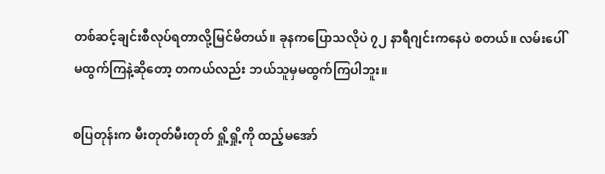တစ်ဆင့်ချင်းစီလုပ်ရတာလို့မြင်မိတယ်။ ခုနကပြောသလိုပဲ ၇၂ နာရီဂျင်းကနေပဲ စတယ်။ လမ်းပေါ်မထွက်ကြနဲ့ဆိုတော့ တကယ်လည်း ဘယ်သူမှမထွက်ကြပါဘူး။

စပြတုန်းက မီးတုတ်မီးတုတ် ရှို့ရှို့ကို ထည့်မအော်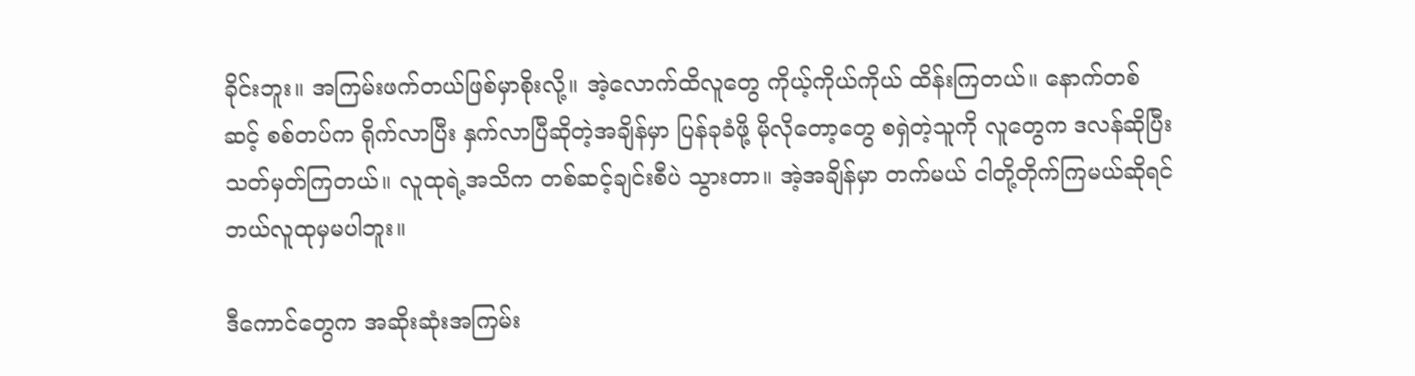ခိုင်းဘူး။ အကြမ်းဖက်တယ်ဖြစ်မှာစိုးလို့။ အဲ့လောက်ထိလူတွေ ကိုယ့်ကိုယ်ကိုယ် ထိန်းကြတယ်။ နောက်တစ်ဆင့် စစ်တပ်က ရိုက်လာပြီး နှက်လာပြီဆိုတဲ့အချိန်မှာ ပြန်ခုခံဖို့ မိုလိုတော့တွေ စရှဲတဲ့သူကို လူတွေက ဒလန်ဆိုပြီး သတ်မှတ်ကြတယ်။ လူထုရဲ့အသိက တစ်ဆင့်ချင်းစီပဲ သွားတာ။ အဲ့အချိန်မှာ တက်မယ် ငါတို့တိုက်ကြမယ်ဆိုရင် ဘယ်လူထုမှမပါဘူး။

ဒီကောင်တွေက အဆိုးဆုံးအကြမ်း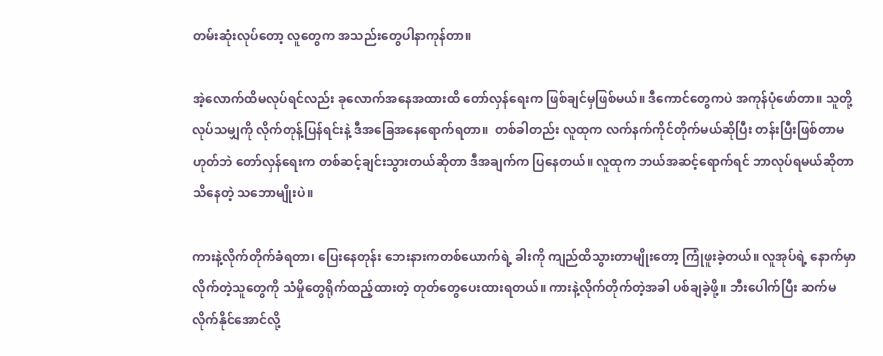တမ်းဆုံးလုပ်တော့ လူတွေက အသည်းတွေပါနာကုန်တာ။

အဲ့လောက်ထိမလုပ်ရင်လည်း ခုလောက်အနေအထားထိ တော်လှန်ရေးက ဖြစ်ချင်မှဖြစ်မယ်။ ဒီကောင်တွေကပဲ အကုန်ပုံဖော်တာ။ သူတို့လုပ်သမျှကို လိုက်တုန့်ပြန်ရင်းနဲ့ ဒီအခြေအနေရောက်ရတာ။  တစ်ခါတည်း လူထုက လက်နက်ကိုင်တိုက်မယ်ဆိုပြီး တန်းပြီးဖြစ်တာမဟုတ်ဘဲ တော်လှန်ရေးက တစ်ဆင့်ချင်းသွားတယ်ဆိုတာ ဒီအချက်က ပြနေတယ်။ လူထုက ဘယ်အဆင့်ရောက်ရင် ဘာလုပ်ရမယ်ဆိုတာ သိနေတဲ့ သဘောမျိုးပဲ။

ကားနဲ့လိုက်တိုက်ခံရတာ၊ ပြေးနေတုန်း ဘေးနားကတစ်ယောက်ရဲ့ ခါးကို ကျည်ထိသွားတာမျိုးတော့ ကြုံဖူးခဲ့တယ်။ လူအုပ်ရဲ့ နောက်မှာ လိုက်တဲ့သူတွေကို သံမှိုတွေရိုက်ထည့်ထားတဲ့ တုတ်တွေပေးထားရတယ်။ ကားနဲ့လိုက်တိုက်တဲ့အခါ ပစ်ချခဲ့ဖို့။ ဘီးပေါက်ပြီး ဆက်မလိုက်နိုင်အောင်လို့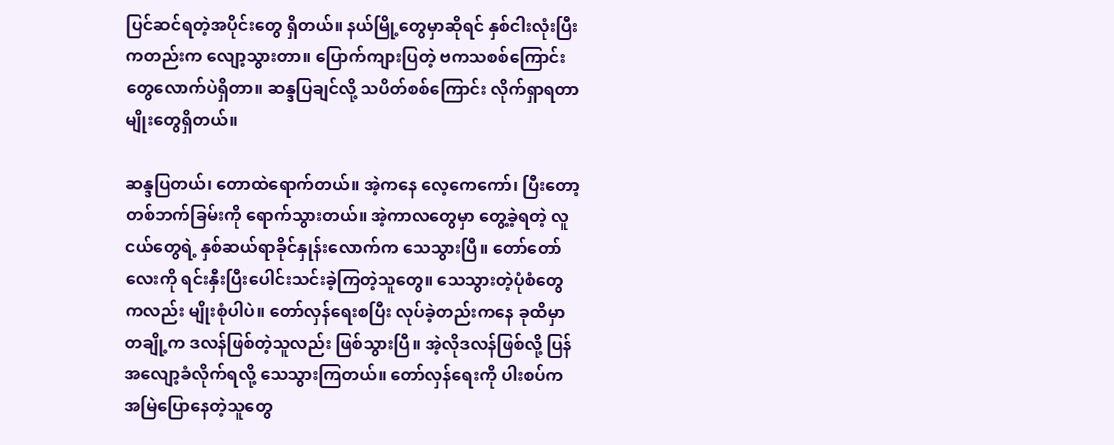ပြင်ဆင်ရတဲ့အပိုင်းတွေ ရှိတယ်။ နယ်မြို့တွေမှာဆိုရင် နှစ်ငါးလုံးပြီးကတည်းက လျော့သွားတာ။ ပြောက်ကျားပြတဲ့ ဗကသစစ်ကြောင်းတွေလောက်ပဲရှိတာ။ ဆန္ဒပြချင်လို့ သပိတ်စစ်ကြောင်း လိုက်ရှာရတာမျိုးတွေရှိတယ်။

ဆန္ဒပြတယ်၊ တောထဲရောက်တယ်။ အဲ့ကနေ လေ့ကေကော်၊ ပြီးတော့ တစ်ဘက်ခြမ်းကို ရောက်သွားတယ်။ အဲ့ကာလတွေမှာ တွေ့ခဲ့ရတဲ့ လူငယ်တွေရဲ့ နှစ်ဆယ်ရာခိုင်နှုန်းလောက်က သေသွားပြီ။ တော်တော်လေးကို ရင်းနှီးပြီးပေါင်းသင်းခဲ့ကြတဲ့သူတွေ။ သေသွားတဲ့ပုံစံတွေကလည်း မျိုးစုံပါပဲ။ တော်လှန်ရေးစပြီး လုပ်ခဲ့တည်းကနေ ခုထိမှာ တချို့က ဒလန်ဖြစ်တဲ့သူလည်း ဖြစ်သွားပြီ။ အဲ့လိုဒလန်ဖြစ်လို့ ပြန်အလျော့ခံလိုက်ရလို့ သေသွားကြတယ်။ တော်လှန်ရေးကို ပါးစပ်က အမြဲပြောနေတဲ့သူတွေ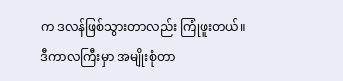က ဒလန်ဖြစ်သွားတာလည်း ကြုံဖူးတယ်။ ဒီကာလကြီးမှာ အမျိုးစုံတာ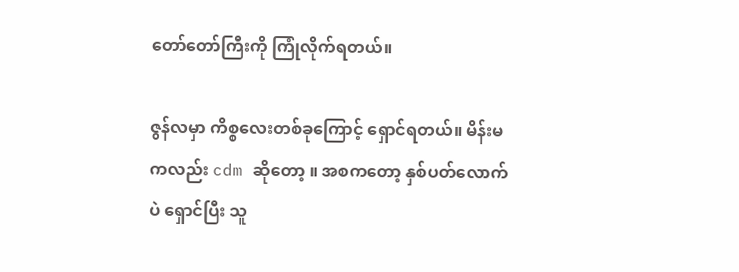တော်တော်ကြီးကို ကြုံလိုက်ရတယ်။

ဇွန်လမှာ ကိစ္စလေးတစ်ခုကြောင့် ရှောင်ရတယ်။ မိန်းမကလည်း cdm ဆိုတော့ ။ အစကတော့ နှစ်ပတ်လောက်ပဲ ရှောင်ပြီး သူ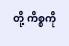တို့ ကိစ္စကို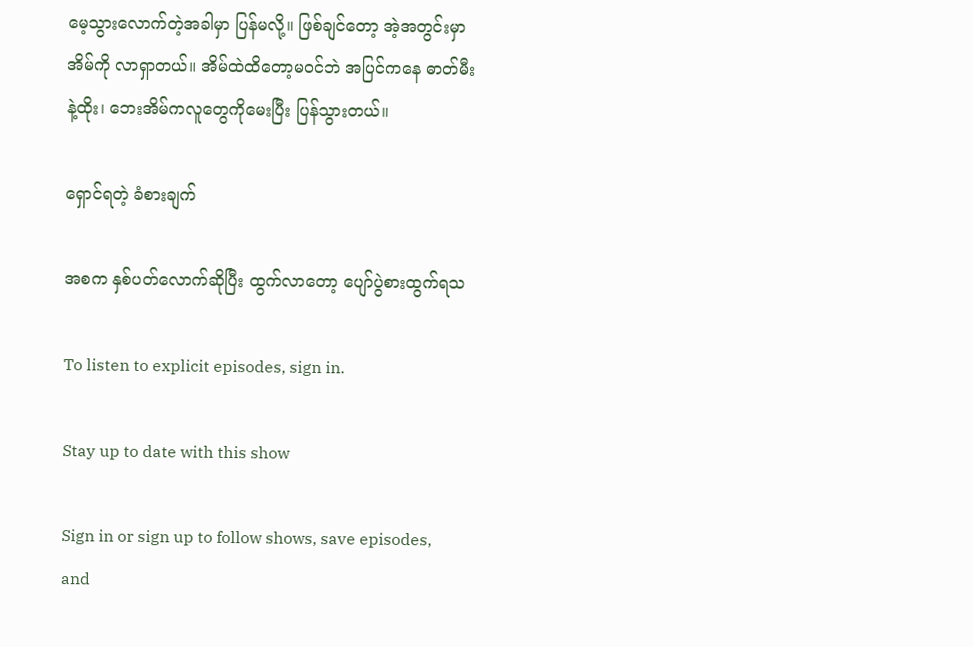မေ့သွားလောက်တဲ့အခါမှာ ပြန်မလို့။ ဖြစ်ချင်တော့ အဲ့အတွင်းမှာ အိမ်ကို လာရှာတယ်။ အိမ်ထဲထိတော့မဝင်ဘဲ အပြင်ကနေ ဓာတ်မီးနဲ့ထိုး၊ ဘေးအိမ်ကလူတွေကိုမေးပြီး ပြန်သွားတယ်။

ရှောင်ရတဲ့ ခံစားချက်

အစက နှစ်ပတ်လောက်ဆိုပြီး ထွက်လာတော့ ပျော်ပွဲစားထွက်ရသ

To listen to explicit episodes, sign in.

Stay up to date with this show

Sign in or sign up to follow shows, save episodes, and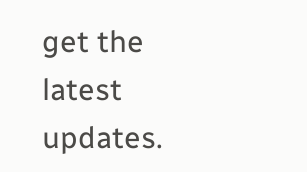get the latest updates.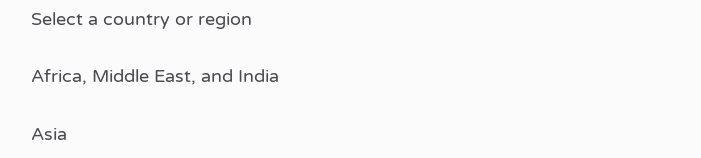Select a country or region

Africa, Middle East, and India

Asia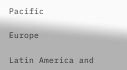Pacific

Europe

Latin America and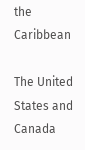the Caribbean

The United States and Canada